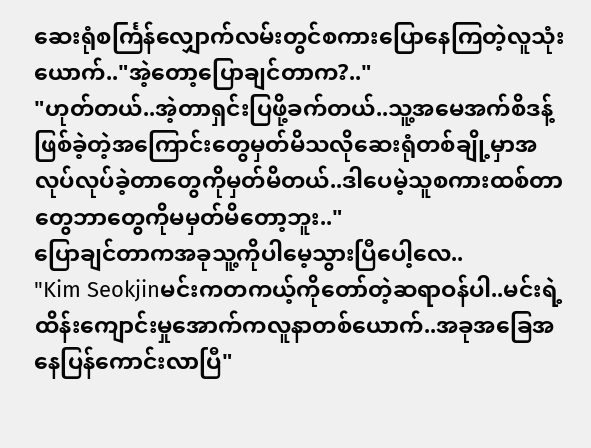ဆေးရုံစင်္ကြန်လျှောက်လမ်းတွင်စကားပြောနေကြတဲ့လူသုံးယောက်.."အဲ့တော့ပြောချင်တာက?.."
"ဟုတ်တယ်..အဲ့တာရှင်းပြဖို့ခက်တယ်..သူ့အမေအက်စိဒန့်ဖြစ်ခဲ့တဲ့အကြောင်းတွေမှတ်မိသလိုဆေးရုံတစ်ချို့မှာအလုပ်လုပ်ခဲ့တာတွေကိုမှတ်မိတယ်..ဒါပေမဲ့သူစကားထစ်တာတွေဘာတွေကိုမမှတ်မိတော့ဘူး.."
ပြောချင်တာကအခုသူ့ကိုပါမေ့သွားပြီပေါ့လေ..
"Kim Seokjinမင်းကတကယ့်ကိုတော်တဲ့ဆရာဝန်ပါ..မင်းရဲ့ထိန်းကျောင်းမှုအောက်ကလူနာတစ်ယောက်..အခုအခြေအနေပြန်ကောင်းလာပြီ"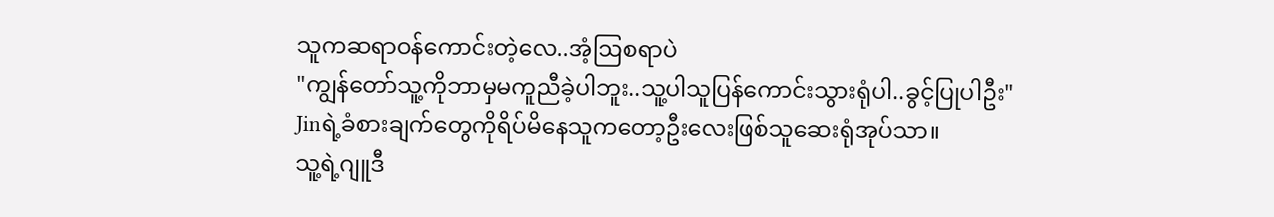သူကဆရာဝန်ကောင်းတဲ့လေ..အံ့ဩစရာပဲ
"ကျွန်တော်သူ့ကိုဘာမှမကူညီခဲ့ပါဘူး..သူ့ပါသူပြန်ကောင်းသွားရုံပါ..ခွင့်ပြုပါဦး"
Jinရဲ့ခံစားချက်တွေကိုရိပ်မိနေသူကတော့ဦးလေးဖြစ်သူဆေးရုံအုပ်သာ။
သူ့ရဲ့ဂျူဒီ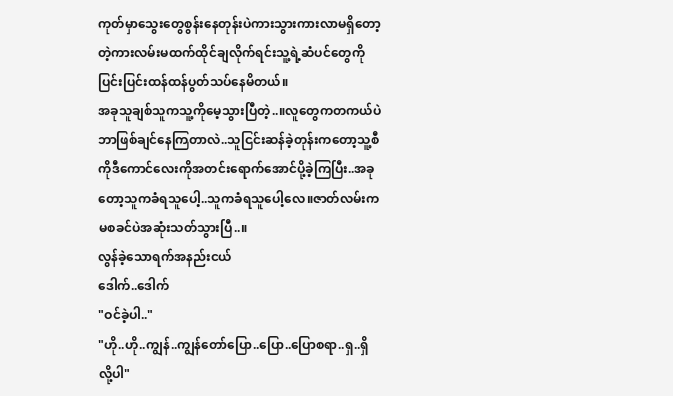ကုတ်မှာသွေးတွေစွန်းနေတုန်းပဲကားသွားကားလာမရှိတော့တဲ့ကားလမ်းမထက်ထိုင်ချလိုက်ရင်းသူ့ရဲ့ဆံပင်တွေကိုပြင်းပြင်းထန်ထန်ပွတ်သပ်နေမိတယ်။
အခုသူချစ်သူကသူ့ကိုမေ့သွားပြီတဲ့..။လူတွေကတကယ်ပဲဘာဖြစ်ချင်နေကြတာလဲ..သူငြင်းဆန်ခဲ့တုန်းကတော့သူ့စီကိုဒီကောင်လေးကိုအတင်းရောက်အောင်ပို့ခဲ့ကြပြီး..အခုတော့သူကခံရသူပေါ့..သူကခံရသူပေါ့လေ။ဇာတ်လမ်းကမစခင်ပဲအဆုံးသတ်သွားပြီ..။
လွန်ခဲ့သောရက်အနည်းငယ်
ဒေါက်..ဒေါက်
"ဝင်ခဲ့ပါ.."
"ဟို..ဟို..ကျွန်..ကျွန်တော်ပြော..ပြော..ပြောစရာ..ရှ..ရှိလို့ပါ"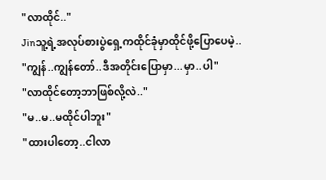"လာထိုင်.."
Jinသူ့ရဲ့အလုပ်စားပွဲရှေ့ကထိုင်ခုံမှာထိုင်ဖို့ပြောပေမဲ့..
"ကျွန်..ကျွန်တော်..ဒီအတိုင်းပြောမှာ...မှာ..ပါ"
"လာထိုင်တော့ဘာဖြစ်လို့လဲ.."
"မ..မ..မထိုင်ပါဘူး"
"ထားပါတော့..ငါလာ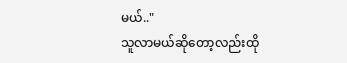မယ်.."
သူလာမယ်ဆိုတော့လည်းထို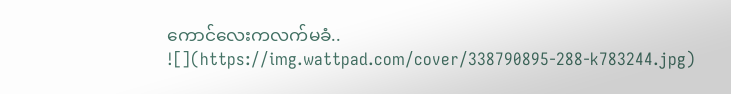ကောင်လေးကလက်မခံ..
![](https://img.wattpad.com/cover/338790895-288-k783244.jpg)